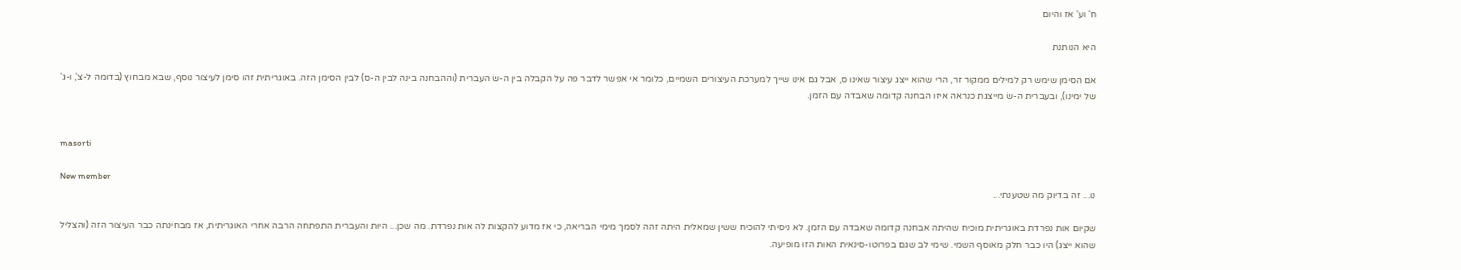ח' וע' אז והיום

היא הנותנת

אם הסימן שימש רק למילים ממקור זר, הרי שהוא ייצג עיצור שאינו ס, אבל גם אינו שייך למערכת העיצורים השמיים, כלומר אי אפשר לדבר פה על הקבלה בין ה-שׂ העברית (וההבחנה בינה לבין ה-ס) לבין הסימן הזה. באוגריתית זהו סימן לעיצור נוסף, שבא מבחוץ (בדומה ל-צ', ו-ג' של ימינו), ובעברית ה-שׂ מייצגת כנראה איזו הבחנה קדומה שאבדה עם הזמן.


masorti

New member
נו... זה בדיוק מה שטענתי...

שקיום אות נפרדת באוגריתית מוכיח שהיתה אבחנה קדומה שאבדה עם הזמן. לא ניסיתי להוכיח ששין שמאלית היתה זהה לסמך מימי הבריאה, כי אז מדוע להקצות לה אות נפרדת. מה שכן... היות והעברית התפתחה הרבה אחרי האוגריתית, אז מבחינתה כבר העיצור הזה (והצליל שהוא ייצג) היו כבר חלק מאוסף השמי. שימי לב שגם בפרוטו-סינאית האות הזו מופיעה.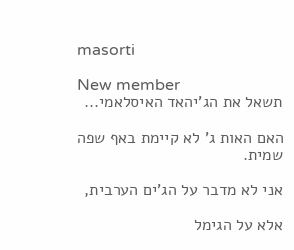masorti

New member
תשאל את הג'יהאד האיסלאמי...

האם האות ג' לא קיימת באף שפה שמית.

אני לא מדבר על הג'ים הערבית,

אלא על הגימל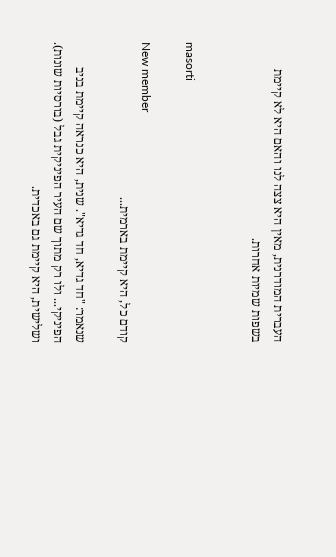העברית המודרנית, מאין היא צצה לנו והאם היא לא קיימת בשפות שמיות אחרות.


masorti

New member
קודם כל, היא קיימת בארמית...

שנאמר: "חד גדיא, חד גדיא". שנית, היא כנראה קיימת בניב הפיניקי... ולו רק מתוך שם העיר הפיניקית גבל (בורסיות שונות). ושלישית, היא קיימת גם באכדית.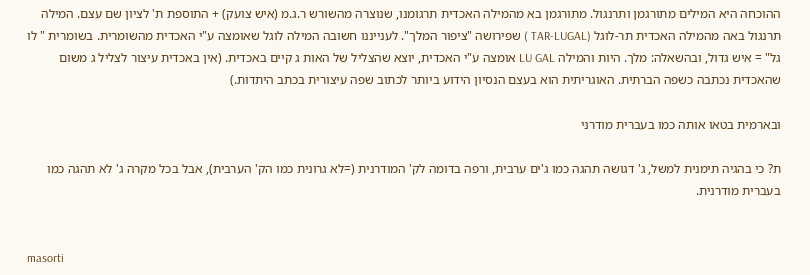ההוכחה היא המילים מתורגמן ותרנגול. מתורגמן בא מהמילה האכדית תרגומנו, שנוצרה מהשורש ר.ג.מ (איש צועק) + התוספת ת' לציון שם עצם. המילה תרנגול באה מהמילה האכדית תר-לוגל (TAR-LUGAL ) שפירושה "ציפור המלך". לענייננו חשובה המילה לוגל שאומצה ע"י האכדית מהשומרית. בשומרית " לו גל" = איש גדול, ובהשאלה: מלך. היות והמילה LU GAL אומצה ע"י האכדית, יוצא שהצליל של האות ג קיים באכדית. (אין באכדית עיצור לצליל ג משום שהאכדית נכתבה כשפה הברתית. האוגריתית הוא בעצם הנסיון הידוע ביותר לכתוב שפה עיצורית בכתב היתדות.)

ובארמית בטאו אותה כמו בעברית מודרני

ת? כי בהגיה תימנית למשל, ג' דגושה תהגה כמו ג'ים ערבית, ורפה בדומה לק' המודרנית (=לא גרונית כמו הק' הערבית), אבל בכל מקרה ג' לא תהגה כמו בעברית מודרנית.


masorti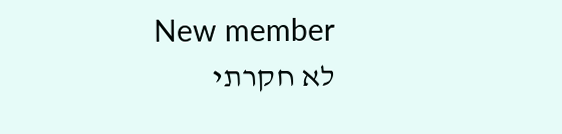New member
לא חקרתי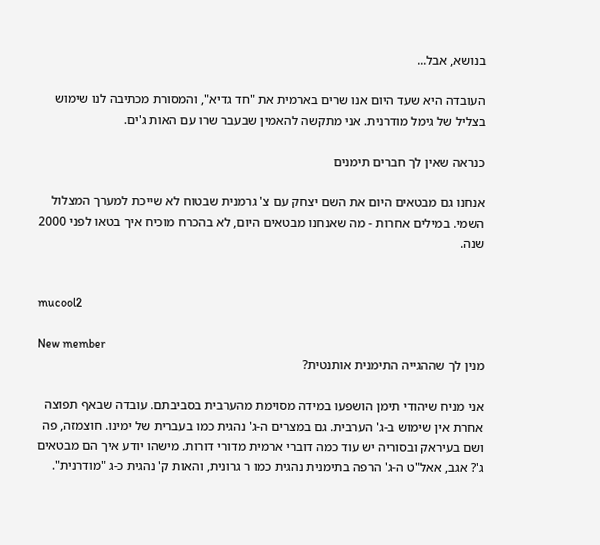בנושא, אבל...

העובדה היא שעד היום אנו שרים בארמית את "חד גדיא", והמסורת מכתיבה לנו שימוש בצליל של גימל מודרנית. אני מתקשה להאמין שבעבר שרו עם האות ג'ים.

כנראה שאין לך חברים תימנים

אנחנו גם מבטאים היום את השם יצחק עם צ' גרמנית שבטוח לא שייכת למערך המצלול השמי. במילים אחרות - מה שאנחנו מבטאים היום, לא בהכרח מוכיח איך בטאו לפני 2000 שנה.


mucool2

New member
מנין לך שההגייה התימנית אותנטית?

אני מניח שיהודי תימן הושפעו במידה מסוימת מהערבית בסביבתם. עובדה שבאף תפוצה אחרת אין שימוש ב-ג' הערבית. גם במצרים ה-ג' נהגית כמו בעברית של ימינו. חוצמזה, פה ושם בעיראק ובסוריה יש עוד כמה דוברי ארמית מדורי דורות. מישהו יודע איך הם מבטאים ג'? אגב, אאל"ט ה-ג' הרפה בתימנית נהגית כמו ר גרונית, והאות ק' נהגית כ-ג "מודרנית".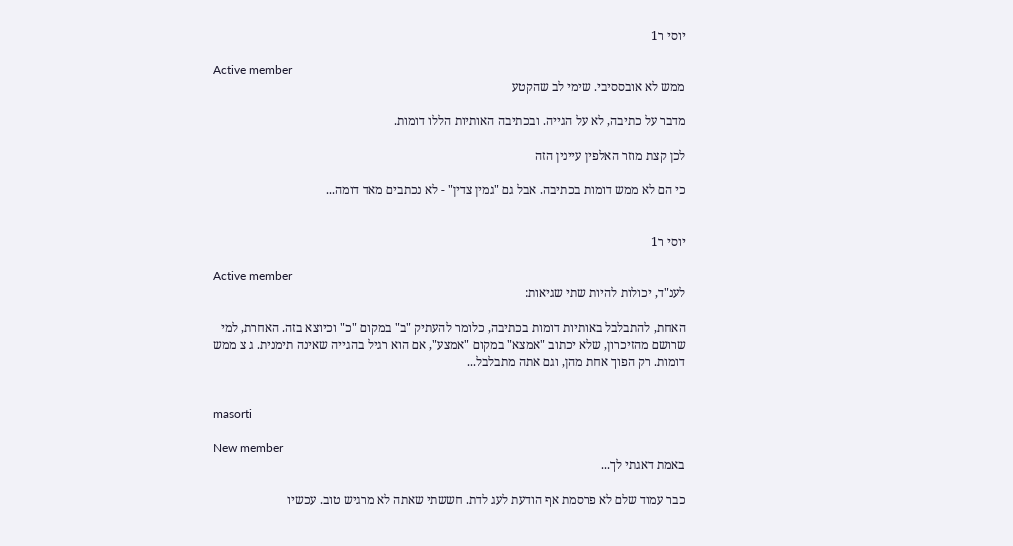יוסי ר1

Active member
ממש לא אובססיבי. שימי לב שהקטע

מדבר על כתיבה, לא על הגייה. ובכתיבה האותיות הללו דומות.

לכן קצת מוזר האלפין עיינין הזה

כי הם לא ממש דומות בכתיבה. אבל גם "גמין צדין" - לא נכתבים מאד דומה...


יוסי ר1

Active member
לענ"ד, יכולות להיות שתי שגיאות:

האחת, להתבלבל באותיות דומות בכתיבה, כלומר להעתיק "ב" במקום "כ" וכיוצא בזה. האחרת, למי שרושם מהזיכרון, שלא יכתוב "אמצא" במקום "אמצע", אם הוא רגיל בהגייה שאינה תימנית. ג צ ממש דומות. רק הפוך אחת מהן, וגם אתה מתבלבל...


masorti

New member
באמת דאגתי לך...

כבר עמוד שלם לא פרסמת אף הודעת לעג לדת. חששתי שאתה לא מרגיש טוב. עכשיו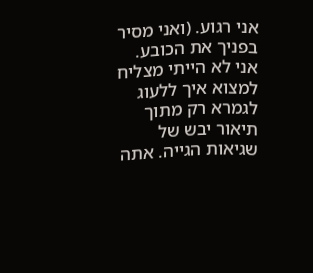אני רגוע. (ואני מסיר בפניך את הכובע. אני לא הייתי מצליח למצוא איך ללעוג לגמרא רק מתוך תיאור יבש של שגיאות הגייה. אתה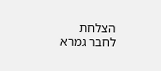הצלחת לחבר גמרא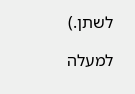לשתן.)

למעלה